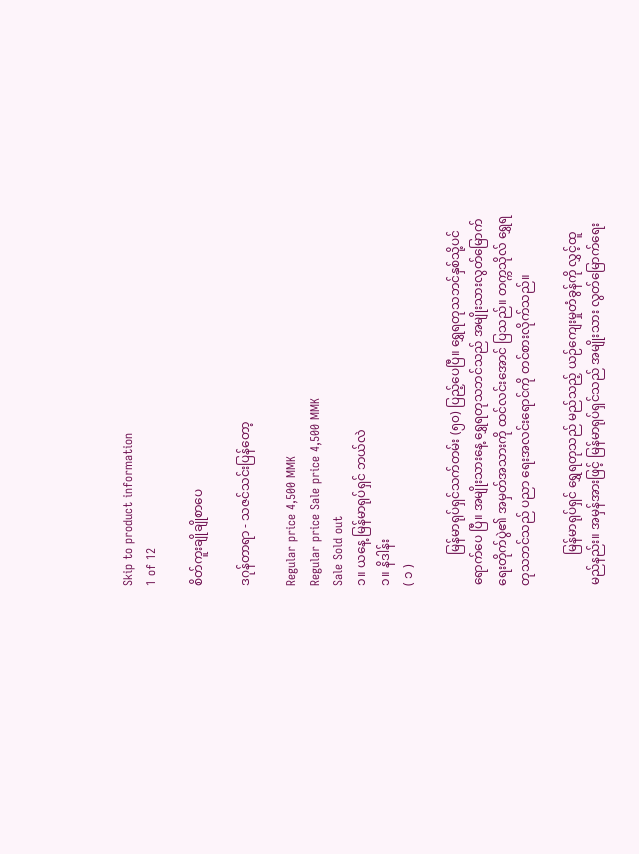Skip to product information
1 of 12

စိတ်ကူးချိုချိုစာပေ

ဒဂုန်တာရာ - သဇင်သင်းပြန်တော့

Regular price 4,500 MMK
Regular price Sale price 4,500 MMK
Sale Sold out
၁။ ယနေ့ မြန်မာရုပ်ရှင် ဘယ်လဲ
၁။ နိဒါန်း
( ၁ )

          မြန်မာရုပ်ရှင်သက်တမ်း (၅၀) ပြည့်ပေပြီ။ ရွှေရတုသဘင်နှစ်သို့ပင် ရောက်ပေ ပြီ။ အမျိုးသားနေ့ ရွှေရတုသဘင်သည် အမျိုးသားလွတ်မြောက်ရေးတိုက်ပွဲ၏ အမှတ်အသားကို ထင်လင်းအောင် ပြသည်။ တက္ကသိုလ် ရွှေရတုသဘင်သည် ပညာ ရေးအလင်းရောင်ကို တင်စားလိုက်သည်။

          မြန်မာရုပ်ရှင် ရွှေရတုသည် မည်သည့် ယဉ်ကျေးမှုတံခွန်ကို လွှင့်ထူမည်နည်း။ အမှန်အားဖြင့် မြန်မာရုပ်ရှင်သည် အမျိုးသား လွတ်မြောက်ရေး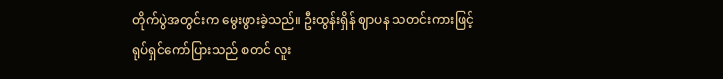တိုက်ပွဲအတွင်းက မွေးဖွားခဲ့သည်။ ဦးထွန်းရှိန် ဈာပန သတင်းကားဖြင့် ရုပ်ရှင်ကော်ပြားသည် စတင် လူး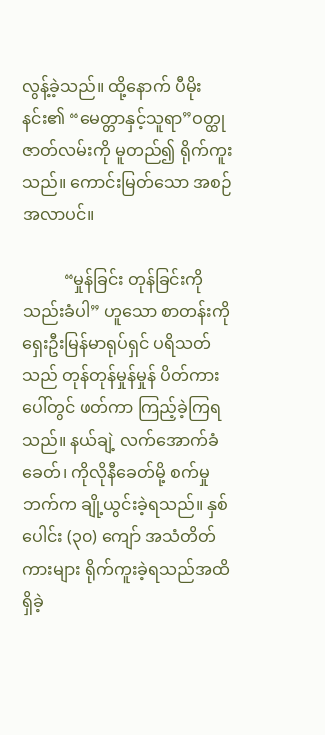လွန့်ခဲ့သည်။ ထို့နောက် ပီမိုးနင်း၏ “မေတ္တာနှင့်သူရာ”ဝတ္ထုဇာတ်လမ်းကို မူတည်၍ ရိုက်ကူးသည်။ ကောင်းမြတ်သော အစဉ်အလာပင်။

          “မှုန်ခြင်း တုန်ခြင်းကို သည်းခံပါ” ဟူသော စာတန်းကို ရှေးဦးမြန်မာရုပ်ရှင် ပရိသတ်သည် တုန်တုန်မှုန်မှုန် ပိတ်ကားပေါ်တွင် ဖတ်ကာ ကြည့်ခဲ့ကြရသည်။ နယ်ချဲ့ လက်အောက်ခံခေတ်၊ ကိုလိုနီခေတ်မို့ စက်မှုဘက်က ချို့ယွင်းခဲ့ရသည်။ နှစ်ပေါင်း (၃၀) ကျော် အသံတိတ်ကားများ ရိုက်ကူးခဲ့ရသည်အထိ ရှိခဲ့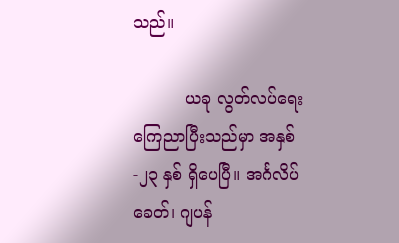သည်။

          ယခု လွတ်လပ်ရေး ကြေညာပြီးသည်မှာ အနှစ်-၂၃ နှစ် ရှိပေပြီ။ အင်္ဂလိပ် ခေတ်၊ ဂျပန်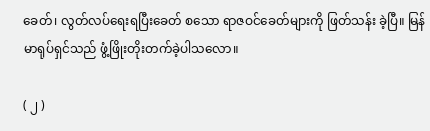ခေတ်၊ လွတ်လပ်ရေးရပြီးခေတ် စသော ရာဇဝင်ခေတ်များကို ဖြတ်သန်း ခဲ့ပြီ။ မြန်မာရုပ်ရှင်သည် ဖွံ့ဖြိုးတိုးတက်ခဲ့ပါသလော။

( ၂ )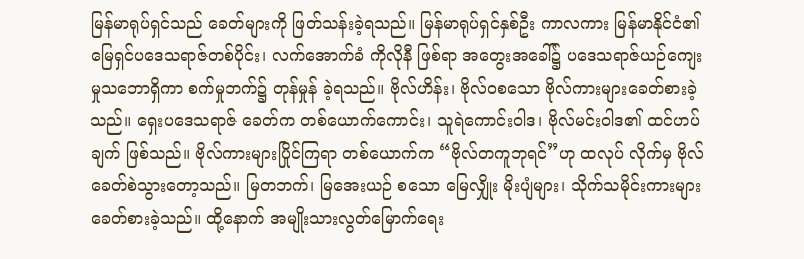မြန်မာရုပ်ရှင်သည် ခေတ်များကို ဖြတ်သန်းခဲ့ရသည်။ မြန်မာရုပ်ရှင်နှစ်ဦး ကာလကား မြန်မာနိုင်ငံ၏ မြေရှင်ပဒေသရာဇ်တစ်ပိုင်း၊ လက်အောက်ခံ ကိုလိုနီ ဖြစ်ရာ အတွေးအခေါ်၌ ပဒေသရာဇ်ယဉ်ကျေးမှုသဘောရှိကာ စက်မှုဘက်၌ တုန်မှုန် ခဲ့ရသည်။ ဗိုလ်ဟိန်း၊ ဗိုလ်ဝစသော ဗိုလ်ကားများခေတ်စားခဲ့သည်။ ရှေးပဒေသရာဇ် ခေတ်က တစ်ယောက်ကောင်း၊ သူရဲကောင်းဝါဒ၊ ဗိုလ်မင်းဝါဒ၏ ထင်ဟပ်ချက် ဖြစ်သည်။ ဗိုလ်ကားများပြိုင်ကြရာ တစ်ယောက်က “ဗိုလ်တကူဘုရင်”ဟု ထလုပ် လိုက်မှ ဗိုလ်ခေတ်စဲသွားတော့သည်။ မြတဘက်၊ မြအေးယဉ် စသော မြေလျှိုး မိုးပျံများ၊ သိုက်သမိုင်းကားများခေတ်စားခဲ့သည်။ ထို့နောက် အမျိုးသားလွတ်မြောက်ရေး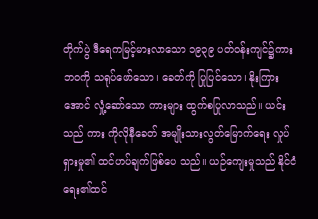တိုက်ပွဲ ဒီရေကမြင့်မားလာသော ၁၉၃၉ ပတ်ဝန်းကျင်၌ကား ဘဝကို သရုပ်ဖော်သော၊ ခေတ်ကို ပြုပြင်သော၊ နိုးကြားအောင် လှုံ့ဆော်သော ကားများ ထွက်စပြုလာသည်။ ယင်းသည် ကား ကိုလိုနီခေတ် အမျိုးသားလွတ်မြောက်ရေး လှုပ်ရှားမှု၏ ထင်ဟပ်ချက်ဖြစ်ပေ သည်။ ယဉ်ကျေးမှုသည် နိုင်ငံရေး၏ထင်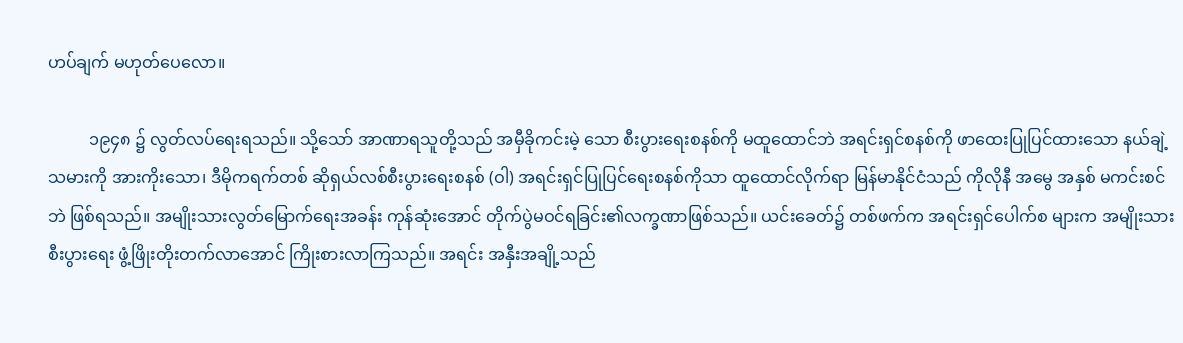ဟပ်ချက် မဟုတ်ပေလော။

          ၁၉၄၈ ၌ လွတ်လပ်ရေးရသည်။ သို့သော် အာဏာရသူတို့သည် အမှီခိုကင်းမဲ့ သော စီးပွားရေးစနစ်ကို မထူထောင်ဘဲ အရင်းရှင်စနစ်ကို ဖာထေးပြုပြင်ထားသော နယ်ချဲ့သမားကို အားကိုးသော၊ ဒီမိုကရက်တစ် ဆိုရှယ်လစ်စီးပွားရေးစနစ် (ဝါ) အရင်းရှင်ပြုပြင်ရေးစနစ်ကိုသာ ထူထောင်လိုက်ရာ မြန်မာနိုင်ငံသည် ကိုလိုနီ အမွေ အနှစ် မကင်းစင်ဘဲ ဖြစ်ရသည်။ အမျိုးသားလွတ်မြောက်ရေးအခန်း ကုန်ဆုံးအောင် တိုက်ပွဲမဝင်ရခြင်း၏လက္ခဏာဖြစ်သည်။ ယင်းခေတ်၌ တစ်ဖက်က အရင်းရှင်ပေါက်စ များက အမျိုးသားစီးပွားရေး ဖွံ့ဖြိုးတိုးတက်လာအောင် ကြိုးစားလာကြသည်။ အရင်း အနှီးအချို့သည်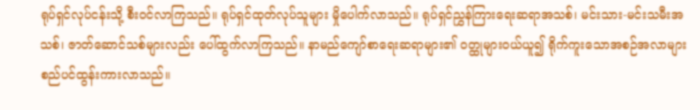ရုပ်ရှင်လုပ်ငန်းသို့ စီးဝင်လာကြသည်။ ရုပ်ရှင်ထုတ်လုပ်သူများ မှိုပေါက်လာသည်။ ရုပ်ရှင်ညွှန်ကြားရေးဆရာအသစ်၊ မင်းသား-မင်းသမီးအသစ်၊ ဇာတ်ဆောင်သစ်များလည်း ပေါ်ထွက်လာကြသည်။ နာမည်ကျော်စာရေးဆရာများ၏ ဝတ္ထုများဝယ်ယူ၍ ရိုက်ကူးသောအစဉ်အလာများ စည်ပင်ထွန်းကားလာသည်။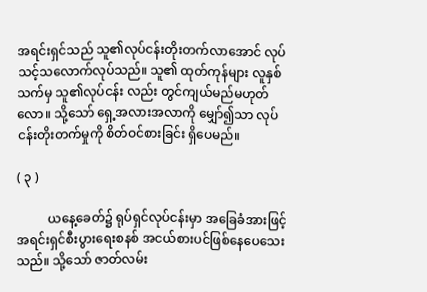အရင်းရှင်သည် သူ၏လုပ်ငန်းတိုးတက်လာအောင် လုပ်သင့်သလောက်လုပ်သည်။ သူ၏ ထုတ်ကုန်များ လူနှစ်သက်မှ သူ၏လုပ်ငန်း လည်း တွင်ကျယ်မည်မဟုတ်လော။ သို့သော် ရှေ့အလားအလာကို မျှော်၍သာ လုပ်ငန်းတိုးတက်မှုကို စိတ်ဝင်စားခြင်း ရှိပေမည်။

( ၃ )

          ယနေ့ခေတ်၌ ရုပ်ရှင်လုပ်ငန်းမှာ အခြေခံအားဖြင့် အရင်းရှင်စီးပွားရေးစနစ် အငယ်စားပင်ဖြစ်နေပေသေးသည်။ သို့သော် ဇာတ်လမ်း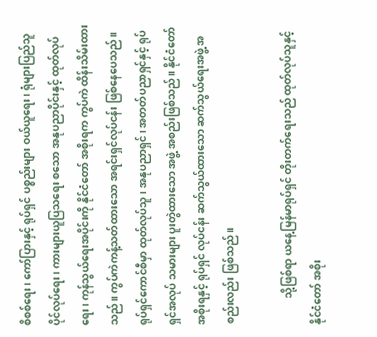စိစစ်ရေး၊ ကော်ပြားနှင့် ရုပ်ရှင် ပစ္စည်းများ ဝယ်ယူရေး၊ ရုံများပြည်သူပိုင်လုပ်ရေး၊ ကားများယူပြသရေး စသော အနုပညာပိုင်းနှင့် ထုတ်လုပ်ရေး၊ ကုန်သွယ်ရေးအပိုင်းကို နိုင်ငံတော် အစိုးရက ကွပ်ကဲ ထိန်းသိမ်းထားသည်။ ကွပ်ကဲကန့်သတ်ထားသော အရင်းရှင်လုပ်ငန်း ဖြစ်နေပေသည်။ ရုပ်ရှင်ကောင်စီမှာ ထုတ်လုပ်သူ၊ အနုပညာရှင်၊ အတတ်ပညာရှင်နှင့် ရုပ်ရှင်အလုပ် သမားများ ပူးတွဲထားသော အဖွဲ့ အစည်းဖြစ်သည်။ နိုင်ငံတော်အစိုးရနှင့် ရုပ်ရှင် လုပ်ငန်း ဆက်သွယ်ထားသော ဆက်သွယ်ရေးအဖွဲ့ အစည်းလည်း ဖြစ်သည်။

          သို့ဖြစ်ရာ ယနေ့မြန်မာရုပ်ရှင် တိုးတက်ရေးသည် ထုတ်လုပ်သူနှင့် နိုင်ငံတော် အစိုး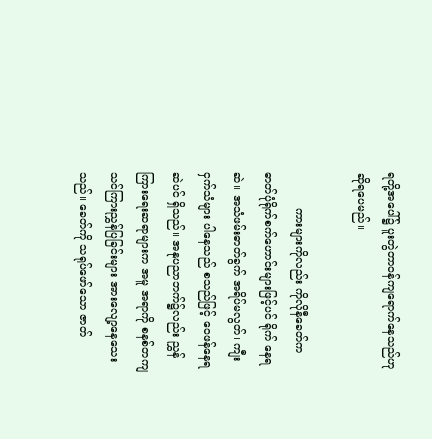ရတို့အပေါ်၌ ပူးတွဲတာဝန်ကျရောက်နေသည်ဟု ဆိုရပေမည်။

          ကားများကိုလည်း ကိုလိုနီခေတ်က ဓာတ်ပုံရိုက်စက်ဟောင်းများဖြင့်ပင် ရိုက် နေရဆဲ။ အသံဖမ်းဓာတ်ခွက် အရိပ်မလွတ်၊ ကျီးငှက်သံများ ပါနေသည် စသည်ဖြင့် ဝေဖန်နေရဆဲပင် ရှိသည်။ အနုပညာဘက်၌လည်း ညွှန်ကြားရေးဆရာများက အမူ အရာကို စနစ်တကျ သင်ကြားညွှန်ပြခြင်းများ အားလျော့နေသေးသည်။ ခေတ်ကို သရုပ်ဖော်သော ဇာတ်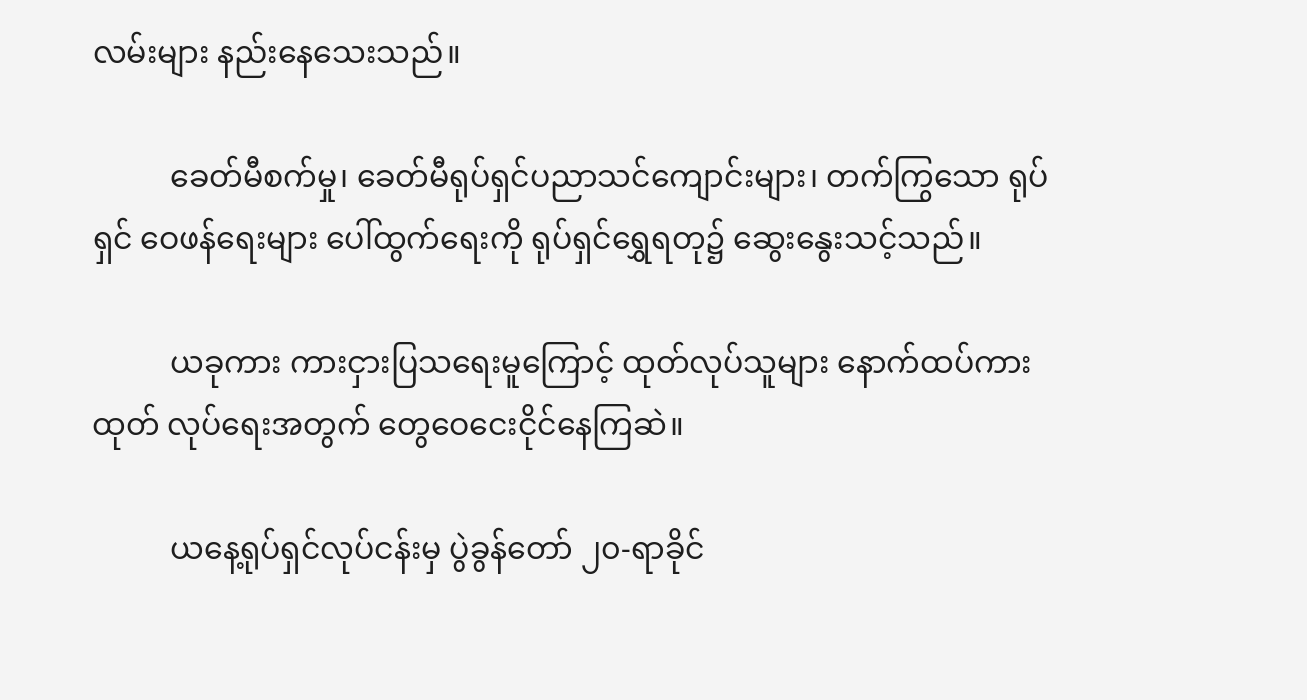လမ်းများ နည်းနေသေးသည်။

          ခေတ်မီစက်မှု၊ ခေတ်မီရုပ်ရှင်ပညာသင်ကျောင်းများ၊ တက်ကြွသော ရုပ်ရှင် ဝေဖန်ရေးများ ပေါ်ထွက်ရေးကို ရုပ်ရှင်ရွှေရတု၌ ဆွေးနွေးသင့်သည်။

          ယခုကား ကားငှားပြသရေးမူကြောင့် ထုတ်လုပ်သူများ နောက်ထပ်ကားထုတ် လုပ်ရေးအတွက် တွေဝေငေးငိုင်နေကြဆဲ။

          ယနေ့ရုပ်ရှင်လုပ်ငန်းမှ ပွဲခွန်တော် ၂၀-ရာခိုင်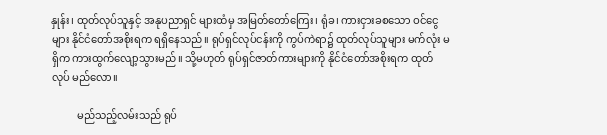နှုန်း၊ ထုတ်လုပ်သူနှင့် အနုပညာရှင် များထံမှ အမြတ်တော်ကြေး၊ ရုံခ၊ ကားငှားခစသော ဝင်ငွေများ နိုင်ငံတော်အစိုးရက ရရှိနေသည်။ ရုပ်ရှင်လုပ်ငန်းကို ကွပ်ကဲရာ၌ ထုတ်လုပ်သူများ မက်လုံး မရှိက ကားထွက်လျော့သွားမည်။ သို့မဟုတ် ရုပ်ရှင်ဇာတ်ကားများကို နိုင်ငံတော်အစိုးရက ထုတ်လုပ် မည်လော။

          မည်သည့်လမ်းသည် ရုပ်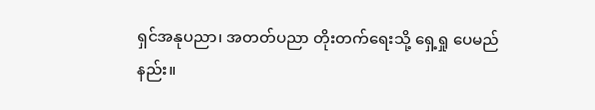ရှင်အနုပညာ၊ အတတ်ပညာ တိုးတက်ရေးသို့ ရှေ့ရှု ပေမည်နည်း။